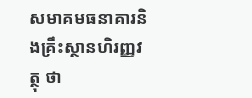សមាគមធនាគារនិងគ្រឹះស្ថានហិរញ្ញវត្ថុ ថា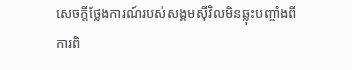សេចក្ដីថ្លែងការណ៍របស់សង្គមស៊ីវិលមិនឆ្លុះបញ្ចាំងពីការពិ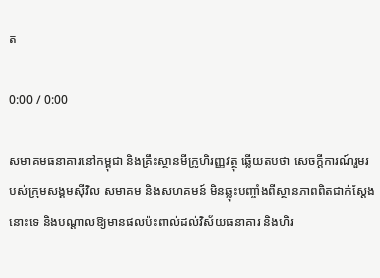ត

0:00 / 0:00

សមាគមធនាគារនៅកម្ពុជា និងគ្រឹះស្ថានមីក្រូហិរញ្ញវត្ថុ ឆ្លើយតបថា សេចក្ដីការណ៍រួមរបស់ក្រុមសង្គមស៊ីវិល សមាគម និងសហគមន៍ មិនឆ្លុះបញ្ចាំងពីស្ថានភាពពិតជាក់ស្ដែងនោះទេ និងបណ្ដាលឱ្យមានផលប៉ះពាល់ដល់វិស័យធនាគារ និងហិរ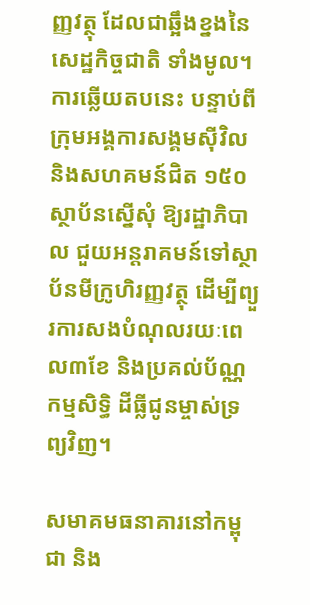ញ្ញវត្ថុ ដែលជាឆ្អឹងខ្នងនៃសេដ្ឋកិច្ចជាតិ ទាំងមូល។ ការឆ្លើយតបនេះ បន្ទាប់ពីក្រុមអង្គការសង្គមស៊ីវិល និងសហគមន៍ជិត ១៥០ស្ថាប័នស្នើសុំ ឱ្យរដ្ឋាភិបាល ជួយអន្តរាគមន៍ទៅស្ថាប័នមីក្រូហិរញ្ញវត្ថុ ដើម្បីព្យួរការសងបំណុលរយៈពេល៣ខែ និងប្រគល់ប័ណ្ណកម្មសិទ្ធិ ដីធ្លីជូនម្ចាស់ទ្រព្យវិញ។

សមាគមធនាគារនៅកម្ពុជា និង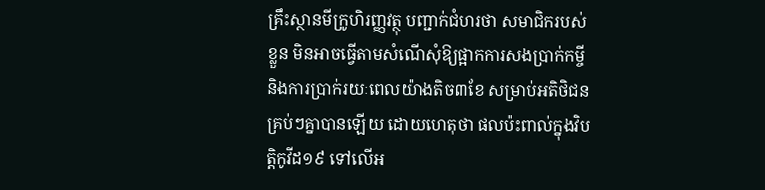គ្រឹះស្ថានមីក្រូហិរញ្ញវត្ថុ បញ្ជាក់ជំហរថា សមាជិករបស់ខ្លួន មិនអាចធ្វើតាមសំណើសុំឱ្យផ្អាកការសងប្រាក់កម្ចីនិងការប្រាក់រយៈពេលយ៉ាងតិច៣ខែ សម្រាប់អតិថិជនគ្រប់ៗគ្នាបានឡើយ ដោយហេតុថា ផលប៉ះពាល់ក្នុងវិបត្តិកូវីដ១៩ ទៅលើអ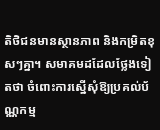តិថិជនមានស្ថានភាព និងកម្រិតខុសៗគ្នា។ សមាគមដដែលថ្លែងទៀតថា ចំពោះការស្នើសុំឱ្យប្រគល់ប័ណ្ណកម្ម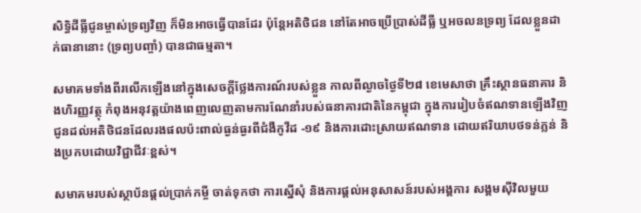សិទ្ធិដីធ្លីជូនម្ចាស់ទ្រព្យវិញ ក៏មិនអាចធ្វើបានដែរ ប៉ុន្តែអតិថិជន នៅតែអាចប្រើប្រាស់ដីធ្លី ឬអចលនទ្រព្យ ដែលខ្លួនដាក់ធានានោះ (ទ្រព្យបញ្ចាំ) បានជាធម្មតា។

សមាគមទាំងពីរលើកឡើងនៅក្នុងសេចក្ដីថ្លែងការណ៍របស់ខ្លួន កាលពីល្ងាចថ្ងៃទី២៨ ខេមេសាថា គ្រឹះស្ថានធនាគារ និងហិរញ្ញវត្ថុ កំពុងអនុវត្តយ៉ាងពេញលេញតាមការណែនាំរបស់ធនាគារជាតិនៃកម្ពុជា ក្នុងការរៀបចំឥណទានឡើងវិញ ជូនដល់អតិថិជនដែលរងផលប៉ះពាល់ធ្ងន់ធ្ងរពីជំងឺកូវីដ -១៩ និងការដោះស្រាយឥណទាន ដោយឥរិយាបថទន់ភ្លន់ និងប្រកបដោយវិជ្ជាជីវៈខ្ពស់។

សមាគមរបស់ស្ថាប័នផ្ដល់ប្រាក់កម្ចី ចាត់ទុកថា ការស្នើសុំ និងការផ្ដល់អនុសាសន៍របស់អង្គការ សង្គមស៊ីវិលមួយ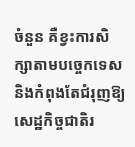ចំនួន គឺខ្វះការសិក្សាតាមបច្ចេកទេស និងកំពុងតែជំរុញឱ្យសេដ្ឋកិច្ចជាតិរ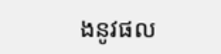ងនូវផល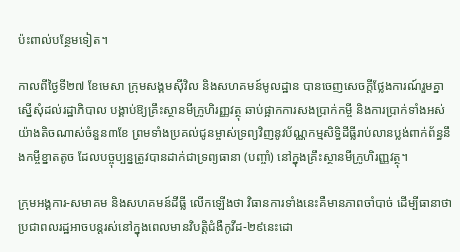ប៉ះពាល់បន្ថែមទៀត។

កាលពីថ្ងៃទី២៧ ខែមេសា ក្រុមសង្គមស៊ីវិល និងសហគមន៍មូលដ្ឋាន បានចេញសេចក្តីថ្លែងការណ៍រួមគ្នា ស្នើសុំដល់រដ្ឋាភិបាល បង្គាប់ឱ្យគ្រឹះស្ថានមីក្រូហិរញ្ញវត្ថុ ឆាប់ផ្អាកការសងប្រាក់កម្ចី និងការប្រាក់ទាំងអស់យ៉ាងតិចណាស់ចំនួន៣ខែ ព្រមទាំងប្រគល់ជូនម្ចាស់ទ្រព្យវិញនូវប័ណ្ណកម្មសិទ្ធិដីធ្លីរាប់លានប្លង់ពាក់ព័ន្ធនឹងកម្ចីខ្នាតតូច ដែលបច្ចុប្បន្នត្រូវបានដាក់ជាទ្រព្យធានា (បញ្ចាំ) នៅក្នុងគ្រឹះស្ថានមីក្រូហិរញ្ញវត្ថុ។

ក្រុមអង្គការ-សមាគម និងសហគមន៍ដីធ្លី លើកឡើងថា វិធានការទាំងនេះគឺមានភាពចាំបាច់ ដើម្បីធានាថា ប្រជាពលរដ្ឋអាចបន្តរស់នៅក្នុងពេលមានវិបត្តិជំងឺកូវីដ-២៩នេះដោ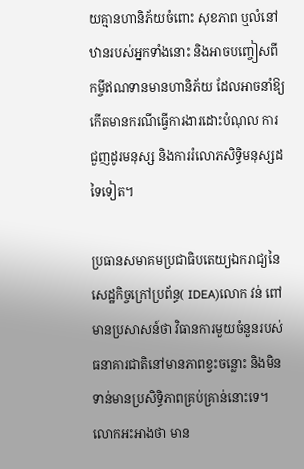យគ្មានហានិភ័យចំពោះ សុខភាព ឬលំនៅឋានរបស់អ្នកទាំងនោះ និងអាចបញ្ចៀសពីកម្ចីឥណទានមានហានិភ័យ ដែលអាចនាំឱ្យកើតមានករណីធ្វើការងារដោះបំណុល ការជួញដូរមនុស្ស និងការរំលោភសិទ្ធិមនុស្សដទៃទៀត។

ប្រធានសមាគមប្រជាធិបតេយ្យឯករាជ្យនៃសេដ្ឋកិច្ចក្រៅប្រព័ន្ធ( IDEA)លោក វន់ ពៅ មានប្រសាសន៍ថា វិធានការមួយចំនួនរបស់ធនាគារជាតិនៅមានភាពខ្វះចន្លោះ និងមិនទាន់មានប្រសិទ្ធិភាពគ្រប់គ្រាន់នោះទេ។ លោកអះអាងថា មាន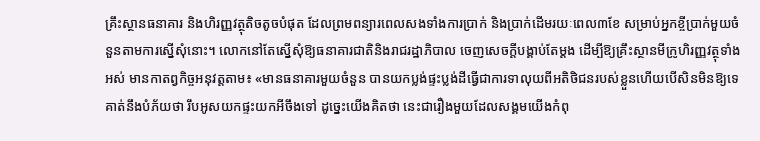គ្រឹះស្ថានធនាគារ និងហិរញ្ញវត្ថុតិចតូចបំផុត ដែលព្រមពន្យារពេលសងទាំងការប្រាក់ និងប្រាក់ដើមរយៈពេល៣ខែ សម្រាប់អ្នកខ្ចីប្រាក់មួយចំនួនតាមការស្នើសុំនោះ។ លោកនៅតែស្នើសុំឱ្យធនាគារជាតិនិងរាជរដ្ឋាភិបាល ចេញសេចក្ដីបង្គាប់តែម្ដង ដើម្បីឱ្យគ្រឹះស្ថានមីក្រូហិរញ្ញវត្ថុទាំងអស់ មានកាតព្វកិច្ចអនុវត្តតាម៖ «មានធនាគារមួយចំនួន បានយកប្លង់ផ្ទះប្លង់ដីធ្វើជាការទាលុយពីអតិថិជនរបស់ខ្លួនហើយបើសិនមិនឱ្យទេ គាត់នឹងបំភ័យថា រឹបអូសយកផ្ទះយកអីចឹងទៅ ដូច្នេះយើងគិតថា នេះជារឿងមួយដែលសង្គមយើងកំពុ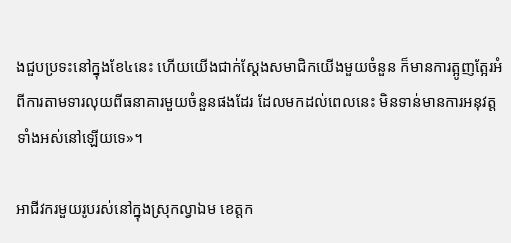ងជួបប្រទះនៅក្នុងខែ៤នេះ ហើយយើងជាក់ស្ដែងសមាជិកយើងមួយចំនួន ក៏មានការត្អូញត្អែរអំពីការតាមទារលុយពីធនាគារមួយចំនួនផងដែរ ដែលមកដល់ពេលនេះ មិនទាន់មានការអនុវត្តទាំងអស់នៅឡើយទេ»។

អាជីវករមួយរូបរស់នៅក្នុងស្រុកល្វាឯម ខេត្តក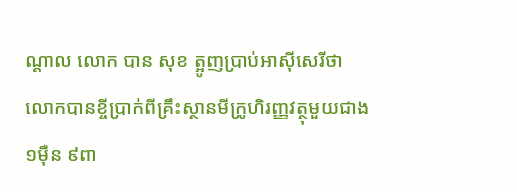ណ្ដាល លោក បាន សុខ ត្អូញប្រាប់អាស៊ីសេរីថា លោកបានខ្ចីប្រាក់ពីគ្រឹះស្ថានមីក្រូហិរញ្ញវត្ថុមួយជាង ១ម៉ឺន ៩ពា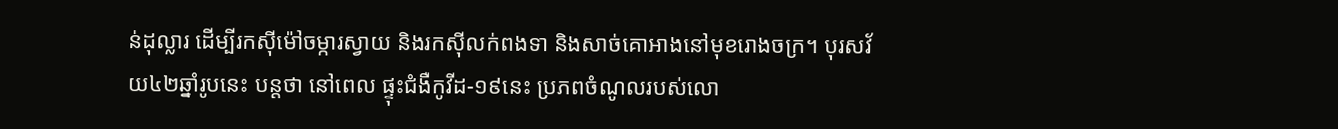ន់ដុល្លារ ដើម្បីរកស៊ីម៉ៅចម្ការស្វាយ និងរកស៊ីលក់ពងទា និងសាច់គោអាងនៅមុខរោងចក្រ។ បុរសវ័យ៤២ឆ្នាំរូបនេះ បន្តថា នៅពេល ផ្ទុះជំងឺកូវីដ-១៩នេះ ប្រភពចំណូលរបស់លោ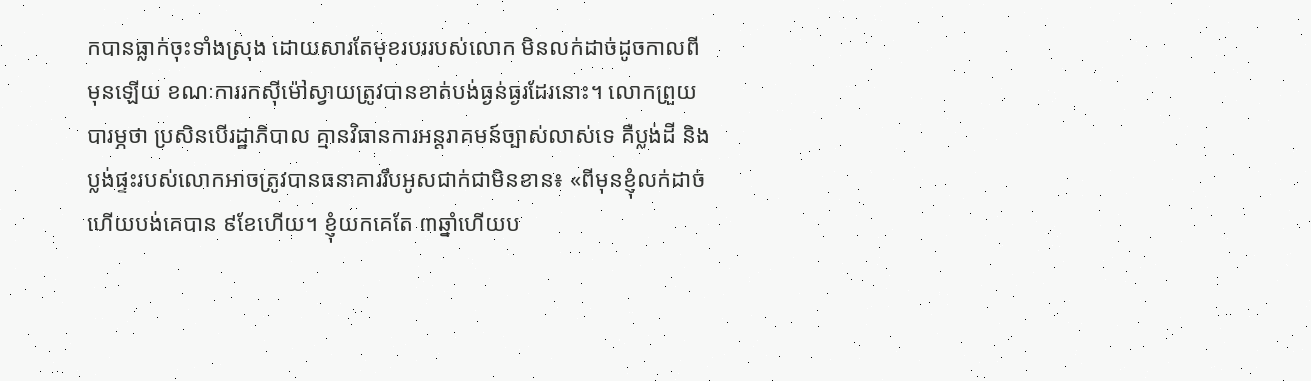កបានធ្លាក់ចុះទាំងស្រុង ដោយសារតែមុខរបររបស់លោក មិនលក់ដាច់ដូចកាលពីមុនឡើយ ខណៈការរកស៊ីម៉ៅស្វាយត្រូវបានខាត់បង់ធ្ងន់ធ្ងរដែរនោះ។ លោកព្រួយបារម្ភថា ប្រសិនបើរដ្ឋាភិបាល គ្មានវិធានការអន្តរាគមន៍ច្បាស់លាស់ទេ គឺប្លង់ដី និងប្លង់ផ្ទះរបស់លោកអាចត្រូវបានធនាគាររឹបអូសជាក់ជាមិនខាន៖ «ពីមុនខ្ញុំលក់ដាច់ហើយបង់គេបាន ៩ខែហើយ។ ខ្ញុំយកគេតែ ៣ឆ្នាំហើយប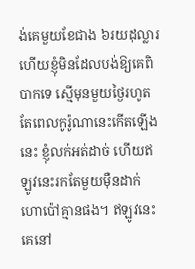ង់គេមួយខែជាង ៦រយដុល្លារ ហើយខ្ញុំមិនដែលបង់ឱ្យគេពិបាកទេ ស្មើមុនមួយថ្ងៃរហូត តែពេលកូរ៉ូណានេះកើតឡើងនេះ ខ្ញុំលក់អត់ដាច់ ហើយឥឡូវនេះរកតែមួយម៉ឺនដាក់ហោប៉ៅគ្មានផង។ ឥឡូវនេះគេនៅ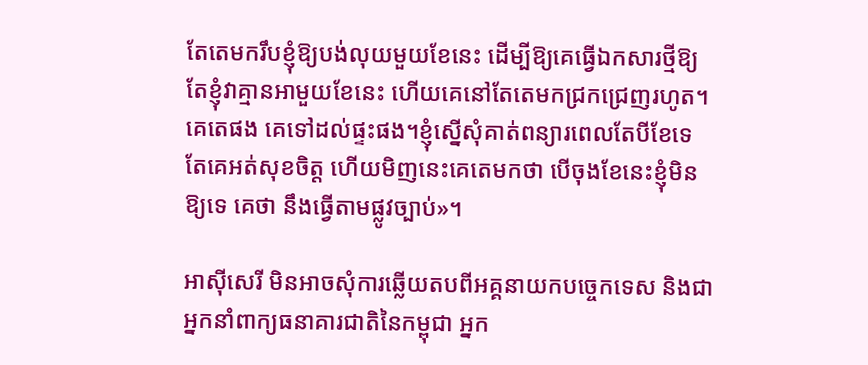តែតេមករឹបខ្ញុំឱ្យបង់លុយមួយខែនេះ ដើម្បីឱ្យគេធ្វើឯកសារថ្មីឱ្យ តែខ្ញុំវាគ្មានអាមួយខែនេះ ហើយគេនៅតែតេមកជ្រកជ្រេញរហូត។ គេតេផង គេទៅដល់ផ្ទះផង។ខ្ញុំស្នើសុំគាត់ពន្យារពេលតែបីខែទេ តែគេអត់សុខចិត្ត ហើយមិញនេះគេតេមកថា បើចុងខែនេះខ្ញុំមិនឱ្យទេ គេថា នឹងធ្វើតាមផ្លូវច្បាប់»។

អាស៊ីសេរី មិនអាចសុំការឆ្លើយតបពីអគ្គនាយកបច្ចេកទេស និងជាអ្នកនាំពាក្យធនាគារជាតិនៃកម្ពុជា អ្នក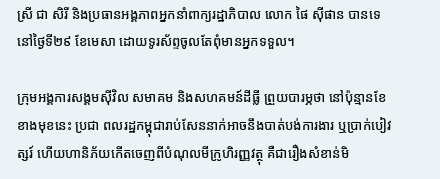ស្រី ជា សិរី និងប្រធានអង្គភាពអ្នកនាំពាក្យរដ្ឋាភិបាល លោក ផៃ ស៊ីផាន បានទេ នៅថ្ងៃទី២៩ ខែមេសា ដោយទូរស័ព្ទចូលតែពុំមានអ្នកទទួល។

ក្រុមអង្គការសង្គមស៊ីវិល សមាគម និងសហគមន៍ដីធ្លី ព្រួយបារម្ភថា នៅប៉ុន្មានខែខាងមុខនេះ ប្រជា ពលរដ្ឋកម្ពុជារាប់សែននាក់អាចនឹងបាត់បង់ការងារ ឬប្រាក់បៀវត្សរ៍ ហើយហានិភ័យកើតចេញពីបំណុលមីក្រូហិរញ្ញវត្ថុ គឺជារឿងសំខាន់មិ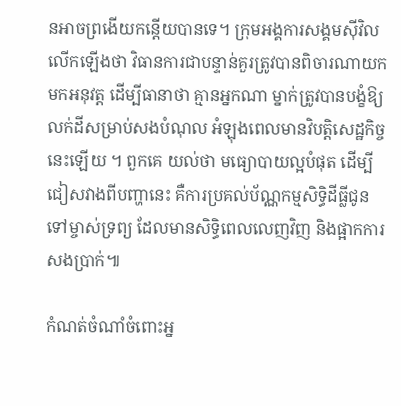នអាចព្រងើយកន្តើយបានទេ។ ក្រុមអង្គការសង្គមស៊ីវិល លើកឡើងថា វិធានការជាបន្ទាន់គួរត្រូវបានពិចារណាយកមកអនុវត្ត ដើម្បីធានាថា គ្មានអ្នកណា ម្នាក់ត្រូវបានបង្ខំឱ្យលក់ដីសម្រាប់សងបំណុល អំឡុងពេលមានវិបត្តិសេដ្ឋកិច្ចនេះឡើយ ។ ពួកគេ យល់ថា មធ្យោបាយល្អបំផុត ដើម្បីជៀសវាងពីបញ្ហានេះ គឺការប្រគល់ប័ណ្ណកម្មសិទ្ធិដីធ្លីជូនទៅម្ចាស់ទ្រព្យ ដែលមានសិទ្ធិពេលលេញវិញ និងផ្អាកការសងប្រាក់៕

កំណត់ចំណាំចំពោះអ្ន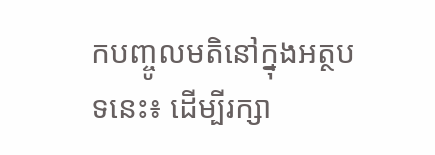កបញ្ចូលមតិនៅក្នុងអត្ថបទនេះ៖ ដើម្បីរក្សា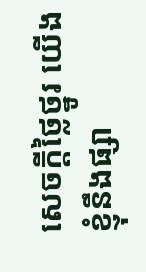សេចក្ដីថ្លៃថ្នូរ យើងខ្ញុំនឹងផ្សា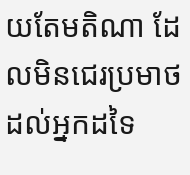យតែមតិណា ដែលមិនជេរប្រមាថដល់អ្នកដទៃ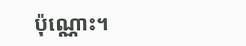ប៉ុណ្ណោះ។